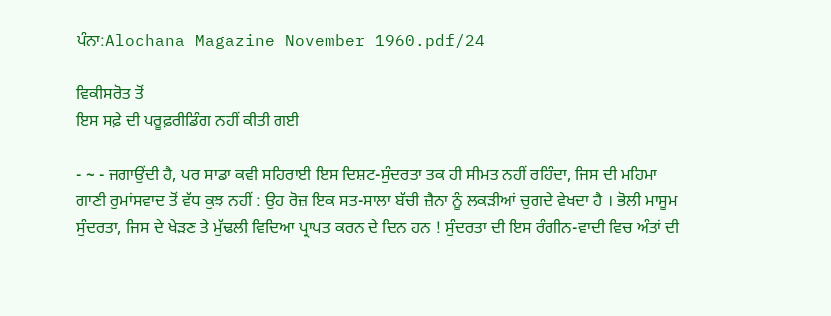ਪੰਨਾ:Alochana Magazine November 1960.pdf/24

ਵਿਕੀਸਰੋਤ ਤੋਂ
ਇਸ ਸਫ਼ੇ ਦੀ ਪਰੂਫ਼ਰੀਡਿੰਗ ਨਹੀਂ ਕੀਤੀ ਗਈ

- ~ - ਜਗਾਉਂਦੀ ਹੈ, ਪਰ ਸਾਡਾ ਕਵੀ ਸਹਿਰਾਈ ਇਸ ਦਿਸ਼ਟ-ਸੁੰਦਰਤਾ ਤਕ ਹੀ ਸੀਮਤ ਨਹੀਂ ਰਹਿੰਦਾ, ਜਿਸ ਦੀ ਮਹਿਮਾ ਗਾਣੀ ਰੁਮਾਂਸਵਾਦ ਤੋਂ ਵੱਧ ਕੁਝ ਨਹੀਂ : ਉਹ ਰੋਜ਼ ਇਕ ਸਤ-ਸਾਲਾ ਬੱਚੀ ਜ਼ੈਨਾ ਨੂੰ ਲਕੜੀਆਂ ਚੁਗਦੇ ਵੇਖਦਾ ਹੈ । ਭੋਲੀ ਮਾਸੂਮ ਸੁੰਦਰਤਾ, ਜਿਸ ਦੇ ਖੇੜਣ ਤੇ ਮੁੱਢਲੀ ਵਿਦਿਆ ਪ੍ਰਾਪਤ ਕਰਨ ਦੇ ਦਿਨ ਹਨ ! ਸੁੰਦਰਤਾ ਦੀ ਇਸ ਰੰਗੀਨ-ਵਾਦੀ ਵਿਚ ਅੰਤਾਂ ਦੀ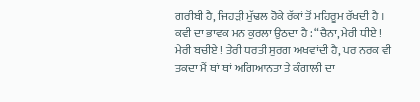ਗਰੀਬੀ ਹੈ, ਜਿਹੜੀ ਮੁੱਢਲ ਹੋਕੇ ਰੱਕਾਂ ਤੋਂ ਮਹਿਰੂਮ ਰੱਖਦੀ ਹੈ । ਕਵੀ ਦਾ ਭਾਵਕ ਮਨ ਕੁਰਲਾ ਉਠਦਾ ਹੈ : “ਚੈਨਾ, ਮੇਰੀ ਧੀਏ ! ਮੇਰੀ ਬਚੀਏ ! ਤੇਰੀ ਧਰਤੀ ਸੁਰਗ ਅਖਵਾਂਦੀ ਹੈ, ਪਰ ਨਰਕ ਵੀ ਤਕਦਾ ਮੈਂ ਥਾਂ ਥਾਂ ਅਗਿਆਨਤਾ ਤੇ ਕੰਗਾਲੀ ਦਾ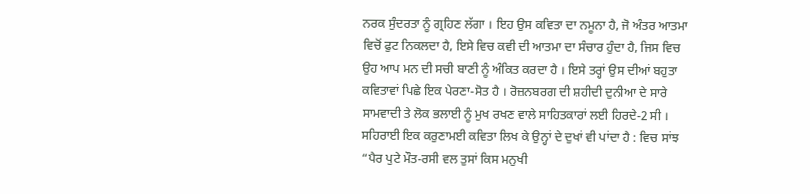ਨਰਕ ਸੁੰਦਰਤਾ ਨੂੰ ਗ੍ਰਹਿਣ ਲੱਗਾ । ਇਹ ਉਸ ਕਵਿਤਾ ਦਾ ਨਮੂਨਾ ਹੈ, ਜੋ ਅੰਤਰ ਆਤਮਾ ਵਿਚੋਂ ਫੁਟ ਨਿਕਲਦਾ ਹੈ, ਇਸੇ ਵਿਚ ਕਵੀ ਦੀ ਆਤਮਾ ਦਾ ਸੰਚਾਰ ਹੁੰਦਾ ਹੈ, ਜਿਸ ਵਿਚ ਉਹ ਆਪ ਮਨ ਦੀ ਸਚੀ ਬਾਣੀ ਨੂੰ ਅੰਕਿਤ ਕਰਦਾ ਹੈ । ਇਸੇ ਤਰ੍ਹਾਂ ਉਸ ਦੀਆਂ ਬਹੁਤਾ ਕਵਿਤਾਵਾਂ ਪਿਛੇ ਇਕ ਪੇਰਣਾ-ਸੋਤ ਹੈ । ਰੋਜ਼ਨਬਰਗ ਦੀ ਸ਼ਹੀਦੀ ਦੁਨੀਆ ਦੇ ਸਾਰੇ ਸਾਮਵਾਦੀ ਤੇ ਲੋਕ ਭਲਾਈ ਨੂੰ ਮੁਖ ਰਖਣ ਵਾਲੇ ਸਾਹਿਤਕਾਰਾਂ ਲਈ ਹਿਰਦੇ-2 ਸੀ । ਸਹਿਰਾਈ ਇਕ ਕਰੁਣਾਮਈ ਕਵਿਤਾ ਲਿਖ ਕੇ ਉਨ੍ਹਾਂ ਦੇ ਦੁਖਾਂ ਵੀ ਪਾਂਦਾ ਹੈ : ਵਿਚ ਸਾਂਝ “ਪੈਰ ਪੁਟੇ ਮੌਤ-ਰਸੀ ਵਲ ਤੁਸਾਂ ਕਿਸ ਮਨੁਖੀ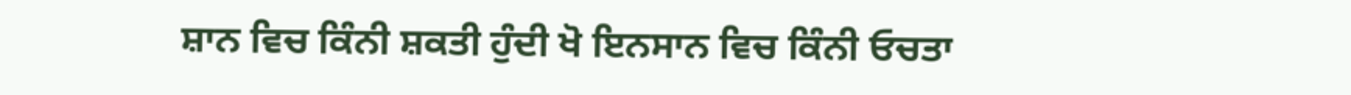ਸ਼ਾਨ ਵਿਚ ਕਿੰਨੀ ਸ਼ਕਤੀ ਹੁੰਦੀ ਖੋ ਇਨਸਾਨ ਵਿਚ ਕਿੰਨੀ ਓਚਤਾ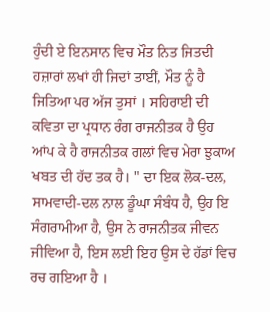ਹੁੰਦੀ ਏ ਇਨਸਾਨ ਵਿਚ ਮੌਤ ਨਿਤ ਜਿਤਦੀ ਹਜ਼ਾਰਾਂ ਲਖਾਂ ਹੀ ਜਿਦਾਂ ਤਾਈਂ, ਮੌਤ ਨੂੰ ਹੈ ਜਿਤਿਆ ਪਰ ਅੱਜ ਤੁਸਾਂ । ਸਹਿਰਾਈ ਦੀ ਕਵਿਤਾ ਦਾ ਪ੍ਰਧਾਨ ਰੰਗ ਰਾਜਨੀਤਕ ਹੈ ਉਹ ਆਂਪ ਕੇ ਹੈ ਰਾਜਨੀਤਕ ਗਲਾਂ ਵਿਚ ਮੇਰਾ ਝੁਕਾਅ ਖਬਤ ਦੀ ਹੱਦ ਤਕ ਹੈ। " ਦਾ ਇਕ ਲੋਕ-ਦਲ, ਸਾਮਵਾਦੀ-ਦਲ ਨਾਲ ਡੂੰਘਾ ਸੰਬੰਧ ਹੈ, ਉਹ ਇ ਸੰਗਰਾਮੀਆ ਹੈ, ਉਸ ਨੇ ਰਾਜਨੀਤਕ ਜੀਵਨ ਜੀਵਿਆ ਹੈ, ਇਸ ਲਈ ਇਹ ਉਸ ਦੇ ਹੱਡਾਂ ਵਿਚ ਰਚ ਗਇਆ ਹੈ ।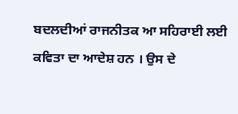ਬਦਲਦੀਆਂ ਰਾਜਨੀਤਕ ਆ ਸਹਿਰਾਈ ਲਈ ਕਵਿਤਾ ਦਾ ਆਦੇਸ਼ ਹਨ । ਉਸ ਦੇ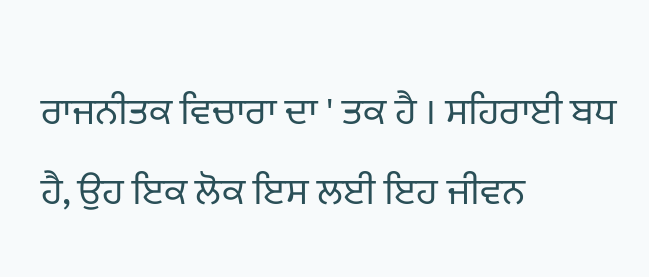ਰਾਜਨੀਤਕ ਵਿਚਾਰਾ ਦਾ ' ਤਕ ਹੈ । ਸਹਿਰਾਈ ਬਧ ਹੈ, ਉਹ ਇਕ ਲੋਕ ਇਸ ਲਈ ਇਹ ਜੀਵਨ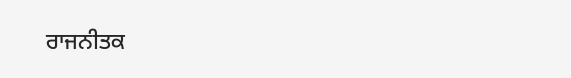ਰਾਜਨੀਤਕ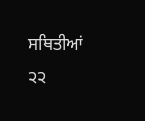ਸਥਿਤੀਆਂ ੨੨